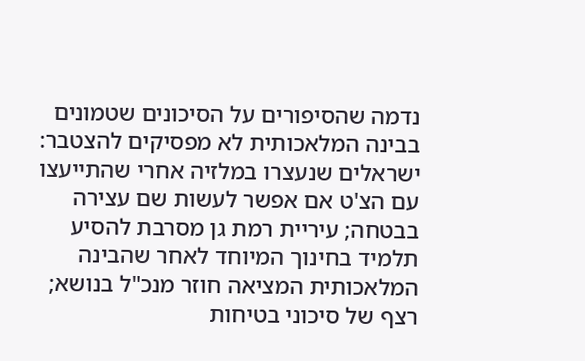נדמה שהסיפורים על הסיכונים שטמונים בבינה המלאכותית לא מפסיקים להצטבר: ישראלים שנעצרו במלזיה אחרי שהתייעצו עם הצ'ט אם אפשר לעשות שם עצירה בבטחה; עיריית רמת גן מסרבת להסיע תלמיד בחינוך המיוחד לאחר שהבינה המלאכותית המציאה חוזר מנכ"ל בנושא; רצף של סיכוני בטיחות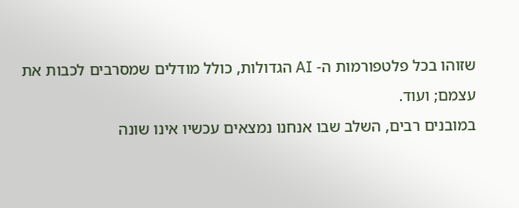שזוהו בכל פלטפורמות ה- AI הגדולות, כולל מודלים שמסרבים לכבות את עצמם; ועוד.
במובנים רבים, השלב שבו אנחנו נמצאים עכשיו אינו שונה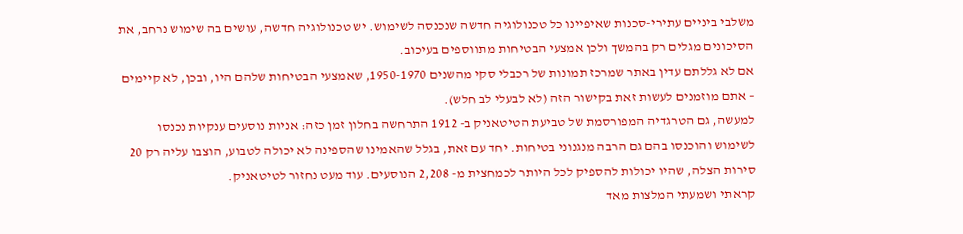משלבי ביניים עתירי-סכנות שאיפיינו כל טכנולוגיה חדשה שנכנסה לשימוש. יש טכנולוגיה חדשה, עושים בה שימוש נרחב, את הסיכונים מגלים רק בהמשך ולכן אמצעי הבטיחות מתווספים בעיכוב.
אם לא גללתם עדין באתר שמרכז תמונות של רכבלי סקי מהשנים 1950-1970, שאמצעי הבטיחות שלהם היו, ובכן, לא קיימים – אתם מוזמנים לעשות זאת בקישור הזה (לא לבעלי לב חלש).
למעשה, גם הטרגדיה המפורסמת של טביעת הטיטאניק ב- 1912 התרחשה בחלון זמן כזה: אניות נוסעים ענקיות נכנסו לשימוש והוכנסו בהם גם הרבה מנגנוני בטיחות. יחד עם זאת, בגלל שהאמינו שהספינה לא יכולה לטבוע, הוצבו עליה רק 20 סירות הצלה, שהיו יכולות להספיק לכל היותר לכמחצית מ- 2,208 הנוסעים. עוד מעט נחזור לטיטאניק.
קראתי ושמעתי המלצות מאד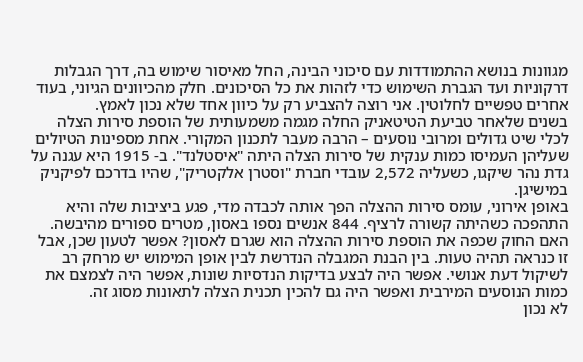מגוונות בנושא ההתמודדות עם סיכוני הבינה, החל מאיסור שימוש בה, דרך הגבלות דרקוניות ועד הגברת השימוש כדי לזהות את כל הסיכונים. חלק מהכיוונים הגיוני, בעוד אחרים טפשיים לחלוטין. אני רוצה להצביע רק על כיוון אחד שלא נכון לאמץ.
בשנים שלאחר טביעת הטיטאניק החלה מגמה משמעותית של הוספת סירות הצלה לכלי שיט גדולים ומרובי נוסעים – הרבה מעבר לתכנון המקורי. אחת מספינות הטיולים שעליהן העמיסו כמות ענקית של סירות הצלה היתה "איסטלנד". ב- 1915 היא עגנה על גדת נהר שיקגו, כשעליה 2,572 עובדי חברת "וסטרן אלקטריק", שהיו בדרכם לפיקניק במישיגן.
באופן אירוני, עומס סירות ההצלה הפך אותה לכבדה מדי, פגע ביציבות שלה והיא התהפכה כשהיתה קשורה לרציף. 844 אנשים נספו באסון, מטרים ספורים מהיבשה.
האם החוק שכפה את הוספת סירות ההצלה הוא שגרם לאסון? אפשר לטעון שכן, אבל זו כנראה תהיה טעות. בין הבנת המגבלה הנדרשת לבין אופן המימוש יש מרחק רב לשיקול דעת אנושי. אפשר היה לבצע בדיקות הנדסיות שונות, אפשר היה לצמצם את כמות הנוסעים המירבית ואפשר היה גם להכין תכנית הצלה לתאונות מסוג זה.
לא נכון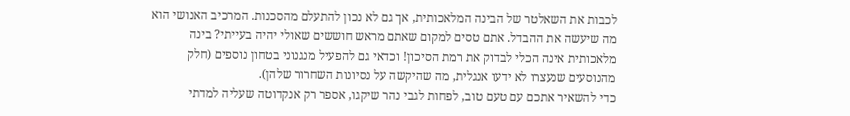לכבות את השאלטר של הבינה המלאכותית, אך גם לא נכון להתעלם מהסכנות. המרכיב האנושי הוא מה שיעשה את ההבדל. אתם טסים למקום שאתם מראש חוששים שאולי יהיה בעייתי? בינה מלאכותית אינה הכלי לבדוק את רמת הסיכון! וכדאי גם להפעיל מנגנוני בטחון נוספים (חלק מהנוסעים שנעצרו לא ידעו אנגלית, מה שהיקשה על נסיונות השחרור שלהן).
כדי להשאיר אתכם עם טעם טוב, לפחות לגבי נהר שיקגו, אספר רק אנקדוטה שעליה למדתי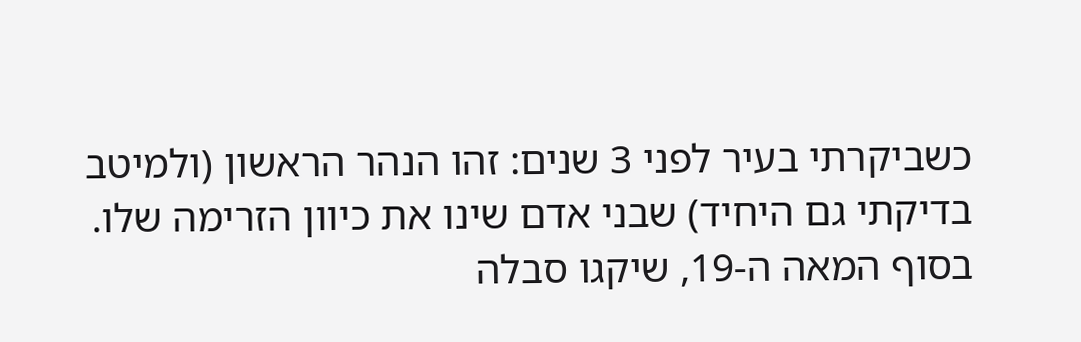כשביקרתי בעיר לפני 3 שנים: זהו הנהר הראשון (ולמיטב בדיקתי גם היחיד) שבני אדם שינו את כיוון הזרימה שלו.
בסוף המאה ה-19, שיקגו סבלה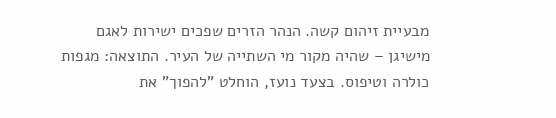מבעיית זיהום קשה. הנהר הזרים שפכים ישירות לאגם מישיגן – שהיה מקור מי השתייה של העיר. התוצאה: מגפות כולרה וטיפוס. בצעד נועז, הוחלט "להפוך" את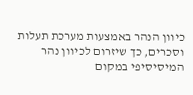כיוון הנהר באמצעות מערכת תעלות וסכרים, כך שיזרום לכיוון נהר המיסיסיפי במקום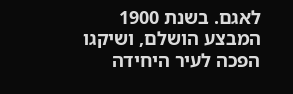לאגם. בשנת 1900 המבצע הושלם, ושיקגו הפכה לעיר היחידה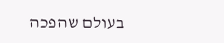בעולם שהפכה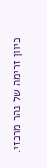כיוון זרימה של נהר מרכזי.